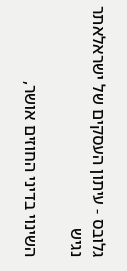גלובס - עיתון העסקים של ישראלאתר נגיש

השינוי בדיני החוזים אושר,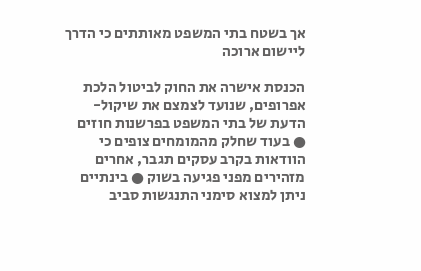אך בשטח בתי המשפט מאותתים כי הדרך ליישום ארוכה

הכנסת אישרה את החוק לביטול הלכת אפרופים, שנועד לצמצם את שיקול-הדעת של בתי המשפט בפרשנות חוזים ● בעוד שחלק מהמומחים צופים כי הוודאות בקרב עסקים תגבר, אחרים מזהירים מפני פגיעה בשוק ● בינתיים ניתן למצוא סימני התנגשות סביב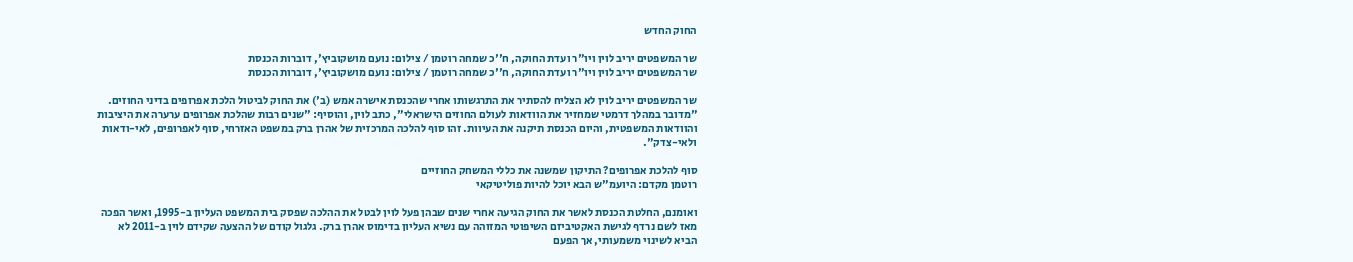החוק החדש

שר המשפטים יריב לוין ויו"ר ועדת החוקה, ח''כ שמחה רוטמן / צילום: נועם מושקוביץ', דוברות הכנסת
שר המשפטים יריב לוין ויו"ר ועדת החוקה, ח''כ שמחה רוטמן / צילום: נועם מושקוביץ', דוברות הכנסת

שר המשפטים יריב לוין לא הצליח להסתיר את התרגשותו אחרי שהכנסת אישרה אמש (ב') את החוק לביטול הלכת אפרופים בדיני החוזים. "מדובר במהלך דרמטי שמחזיר את הוודאות לעולם החוזים הישראלי", כתב לוין, והוסיף: "שנים רבות שהלכת אפרופים ערערה את היציבות והוודאות המשפטית, והיום הכנסת תיקנה את העיוות. זהו סוף להלכה המרכזית של אהרן ברק במשפט האזרחי, סוף לאפרופים, לאי-ודאות ולאי-צדק".

סוף להלכת אפרופים? התיקון שמשנה את כללי המשחק החוזיים
רוטמן מקדם: היועמ"ש הבא יוכל להיות פוליטיקאי

ואומנם, החלטת הכנסת לאשר את החוק הגיעה אחרי שנים שבהן פעל לוין לבטל את ההלכה שפסק בית המשפט העליון ב-1995, ואשר הפכה מאז לשם נרדף לגישת האקטיביזם השיפוטי המזוהה עם נשיא העליון בדימוס אהרן ברק. גלגול קודם של ההצעה שקידם לוין ב-2011 לא הביא לשינוי משמעותי, אך הפעם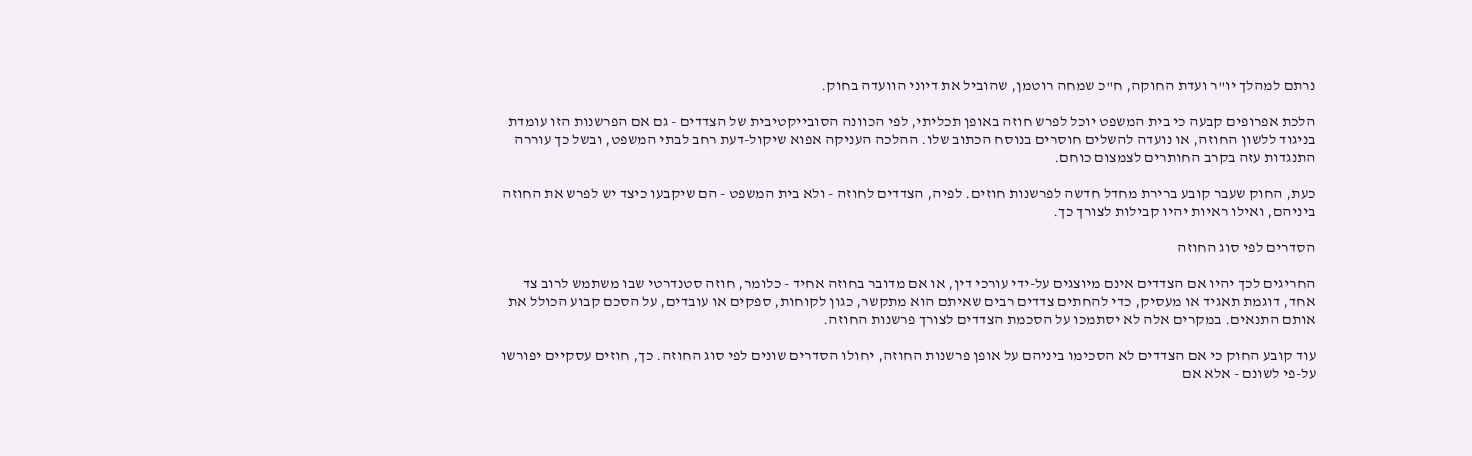נרתם למהלך יו"ר ועדת החוקה, ח"כ שמחה רוטמן, שהוביל את דיוני הוועדה בחוק.

הלכת אפרופים קבעה כי בית המשפט יוכל לפרש חוזה באופן תכליתי, לפי הכוונה הסובייקטיבית של הצדדים - גם אם הפרשנות הזו עומדת בניגוד ללשון החוזה, או נועדה להשלים חוסרים בנוסח הכתוב שלו. ההלכה העניקה אפוא שיקול-דעת רחב לבתי המשפט, ובשל כך עוררה התנגדות עזה בקרב החותרים לצמצום כוחם.

כעת, החוק שעבר קובע ברירת מחדל חדשה לפרשנות חוזים. לפיה, הצדדים לחוזה - ולא בית המשפט - הם שיקבעו כיצד יש לפרש את החוזה ביניהם, ואילו ראיות יהיו קבילות לצורך כך.

הסדרים לפי סוג החוזה

החריגים לכך יהיו אם הצדדים אינם מיוצגים על-ידי עורכי דין, או אם מדובר בחוזה אחיד - כלומר, חוזה סטנדרטי שבו משתמש לרוב צד אחד, דוגמת תאגיד או מעסיק, כדי להחתים צדדים רבים שאיתם הוא מתקשר, כגון לקוחות, ספקים או עובדים, על הסכם קבוע הכולל את אותם התנאים. במקרים אלה לא יסתמכו על הסכמת הצדדים לצורך פרשנות החוזה.

עוד קובע החוק כי אם הצדדים לא הסכימו ביניהם על אופן פרשנות החוזה, יחולו הסדרים שונים לפי סוג החוזה. כך, חוזים עסקיים יפורשו על-פי לשונם - אלא אם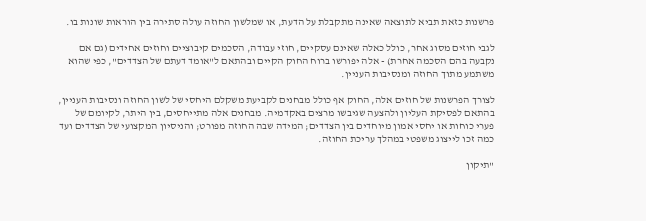פרשנות כזאת תביא לתוצאה שאינה מתקבלת על הדעת, או שמלשון החוזה עולה סתירה בין הוראות שונות בו.

לגבי חוזים מסוג אחר, כולל כאלה שאינם עסקיים, חוזי עבודה, הסכמים קיבוציים וחוזים אחידים (גם אם נקבעה בהם הסכמה אחרת) - אלה יפורשו ברוח החוק הקיים ובהתאם ל"אומד דעתם של הצדדים", כפי שהוא משתמע מתוך החוזה ומנסיבות העניין.

לצורך הפרשנות של חוזים אלה, החוק אף כולל מבחנים לקביעת משקלם היחסי של לשון החוזה ונסיבות העניין, בהתאם לפסיקת העליון ולהצעה שגיבשו מרצים באקדמיה. מבחנים אלה מתייחסים, בין היתר, לקיומם של פערי כוחות או יחסי אמון מיוחדים בין הצדדים; המידה שבה החוזה מפורט; והניסיון המקצועי של הצדדים ועד כמה זכו לייצוג משפטי במהלך עריכת החוזה.

"תיקון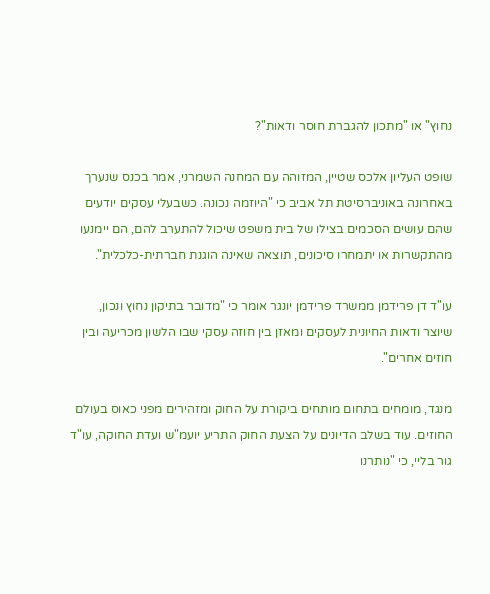נחוץ" או "מתכון להגברת חוסר ודאות"?

שופט העליון אלכס שטיין, המזוהה עם המחנה השמרני, אמר בכנס שנערך באחרונה באוניברסיטת תל אביב כי "היוזמה נכונה. כשבעלי עסקים יודעים שהם עושים הסכמים בצילו של בית משפט שיכול להתערב להם, הם יימנעו מהתקשרות או יתמחרו סיכונים, תוצאה שאינה הוגנת חברתית-כלכלית".

עו"ד דן פרידמן ממשרד פרידמן יונגר אומר כי "מדובר בתיקון נחוץ ונכון, שיוצר ודאות החיונית לעסקים ומאזן בין חוזה עסקי שבו הלשון מכריעה ובין חוזים אחרים".

מנגד, מומחים בתחום מותחים ביקורת על החוק ומזהירים מפני כאוס בעולם החוזים. עוד בשלב הדיונים על הצעת החוק התריע יועמ"ש ועדת החוקה, עו"ד גור בליי, כי "נותרנו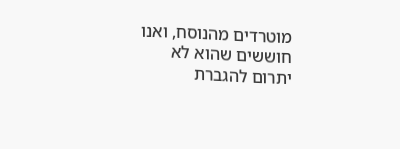מוטרדים מהנוסח, ואנו חוששים שהוא לא יתרום להגברת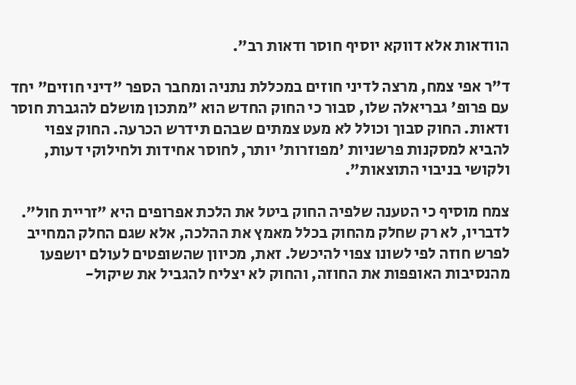הוודאות אלא דווקא יוסיף חוסר ודאות רב".

ד"ר אפי צמח, מרצה לדיני חוזים במכללת נתניה ומחבר הספר "דיני חוזים" יחד עם פרופ' גבריאלה שלו, סבור כי החוק החדש הוא "מתכון מושלם להגברת חוסר ודאות. החוק סבוך וכולל לא מעט צמתים שבהם תידרש הכרעה. החוק צפוי להביא למסקנות פרשניות 'מפוזרות' יותר, לחוסר אחידות ולחילוקי דעות, ולקושי בניבוי התוצאות".

צמח מוסיף כי הטענה שלפיה החוק ביטל את הלכת אפרופים היא "זריית חול". לדבריו, לא רק שחלק מהחוק בכלל מאמץ את ההלכה, אלא שגם החלק המחייב לפרש חוזה לפי לשונו צפוי להיכשל. זאת, מכיוון שהשופטים לעולם יושפעו מהנסיבות האופפות את החוזה, והחוק לא יצליח להגביל את שיקול-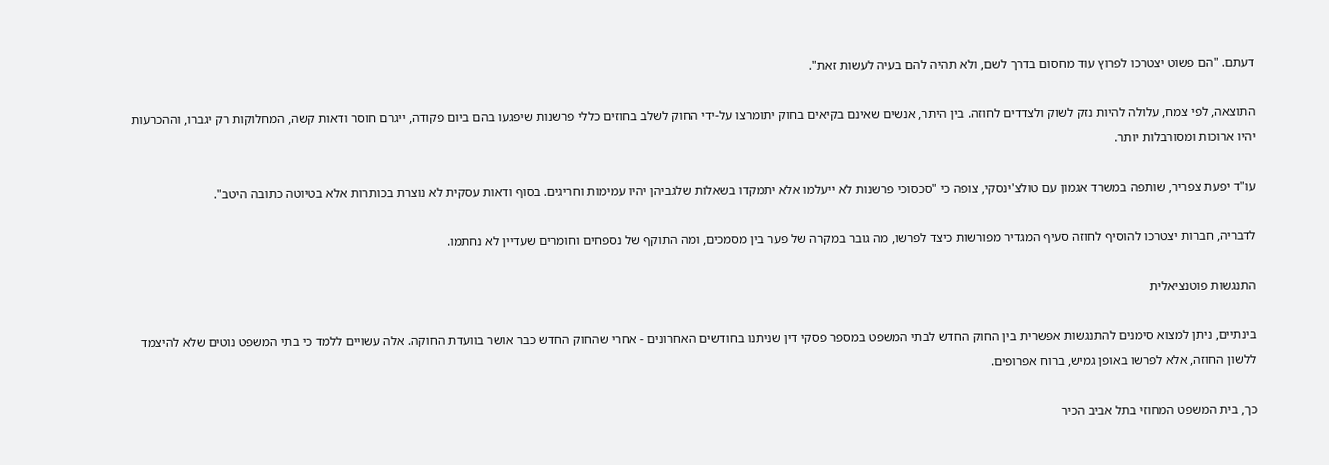דעתם. "הם פשוט יצטרכו לפרוץ עוד מחסום בדרך לשם, ולא תהיה להם בעיה לעשות זאת".

התוצאה, לפי צמח, עלולה להיות נזק לשוק ולצדדים לחוזה. בין היתר, אנשים שאינם בקיאים בחוק יתומרצו על-ידי החוק לשלב בחוזים כללי פרשנות שיפגעו בהם ביום פקודה, ייגרם חוסר ודאות קשה, המחלוקות רק יגברו, וההכרעות יהיו ארוכות ומסורבלות יותר.

עו"ד יפעת צפריר, שותפה במשרד אגמון עם טולצ'ינסקי, צופה כי "סכסוכי פרשנות לא ייעלמו אלא יתמקדו בשאלות שלגביהן יהיו עמימות וחריגים. בסוף ודאות עסקית לא נוצרת בכותרות אלא בטיוטה כתובה היטב".

לדבריה, חברות יצטרכו להוסיף לחוזה סעיף המגדיר מפורשות כיצד לפרשו, מה גובר במקרה של פער בין מסמכים, ומה התוקף של נספחים וחומרים שעדיין לא נחתמו.

התנגשות פוטנציאלית

בינתיים, ניתן למצוא סימנים להתנגשות אפשרית בין החוק החדש לבתי המשפט במספר פסקי דין שניתנו בחודשים האחרונים - אחרי שהחוק החדש כבר אושר בוועדת החוקה. אלה עשויים ללמד כי בתי המשפט נוטים שלא להיצמד ללשון החוזה, אלא לפרשו באופן גמיש, ברוח אפרופים.

כך, בית המשפט המחוזי בתל אביב הכיר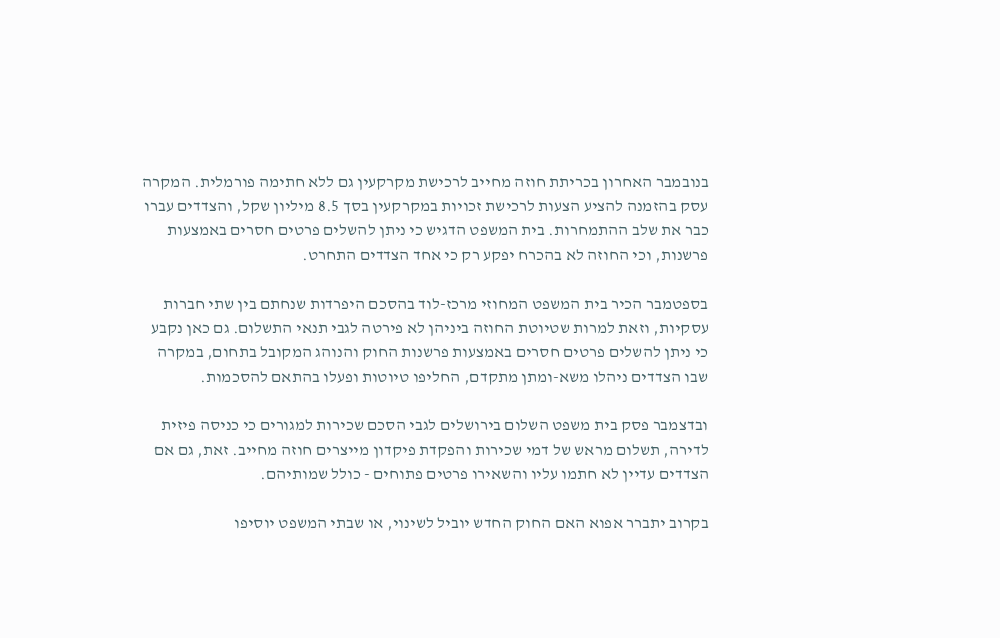בנובמבר האחרון בכריתת חוזה מחייב לרכישת מקרקעין גם ללא חתימה פורמלית. המקרה עסק בהזמנה להציע הצעות לרכישת זכויות במקרקעין בסך 8.5 מיליון שקל, והצדדים עברו כבר את שלב ההתמחרות. בית המשפט הדגיש כי ניתן להשלים פרטים חסרים באמצעות פרשנות, וכי החוזה לא בהכרח יפקע רק כי אחד הצדדים התחרט.

בספטמבר הכיר בית המשפט המחוזי מרכז-לוד בהסכם היפרדות שנחתם בין שתי חברות עסקיות, וזאת למרות שטיוטת החוזה ביניהן לא פירטה לגבי תנאי התשלום. גם כאן נקבע כי ניתן להשלים פרטים חסרים באמצעות פרשנות החוק והנוהג המקובל בתחום, במקרה שבו הצדדים ניהלו משא-ומתן מתקדם, החליפו טיוטות ופעלו בהתאם להסכמות.

ובדצמבר פסק בית משפט השלום בירושלים לגבי הסכם שכירות למגורים כי כניסה פיזית לדירה, תשלום מראש של דמי שכירות והפקדת פיקדון מייצרים חוזה מחייב. זאת, גם אם הצדדים עדיין לא חתמו עליו והשאירו פרטים פתוחים - כולל שמותיהם.

בקרוב יתברר אפוא האם החוק החדש יוביל לשינוי, או שבתי המשפט יוסיפו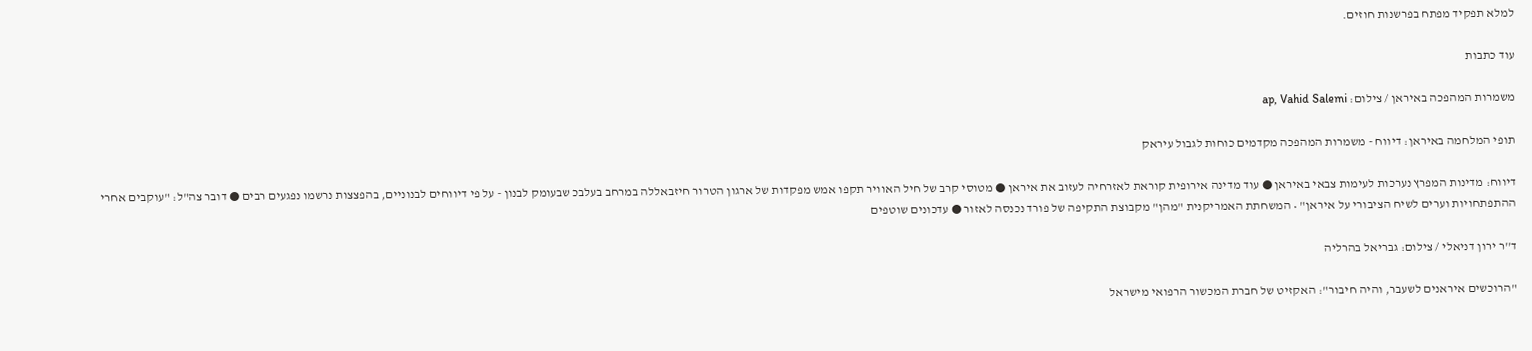למלא תפקיד מפתח בפרשנות חוזים.

עוד כתבות

משמרות המהפכה באיראן / צילום: ap, Vahid Salemi

תופי המלחמה באיראן: דיווח - משמרות המהפכה מקדמים כוחות לגבול עיראק

דיווח: מדינות המפרץ נערכות לעימות צבאי באיראן ● עוד מדינה אירופית קוראת לאזרחיה לעזוב את איראן ● מטוסי קרב של חיל האוויר תקפו אמש מפקדות של ארגון הטרור חיזבאללה במרחב בעלבכ שבעומק לבנון - על פי דיווחים לבנוניים, בהפצצות נרשמו נפגעים רבים ● דובר צה"ל: "עוקבים אחרי ההתפתחויות וערים לשיח הציבורי על איראן" • המשחתת האמריקנית "מהן" מקבוצת התקיפה של פורד נכנסה לאזור ● עדכונים שוטפים

ד''ר ירון דניאלי / צילום: גבריאל בהרליה

"הרוכשים איראנים לשעבר, והיה חיבור": האקזיט של חברת המכשור הרפואי מישראל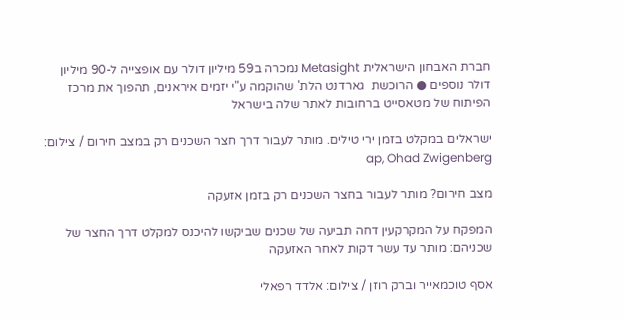חברת האבחון הישראלית Metasight נמכרה ב59 מיליון דולר עם אופצייה ל-90 מיליון דולר נוספים ● הרוכשת  גארדנט הלת' שהוקמה ע"י יזמים איראנים, תהפוך את מרכז הפיתוח של מטאסייט ברחובות לאתר שלה בישראל

ישראלים במקלט בזמן ירי טילים. מותר לעבור דרך חצר השכנים רק במצב חירום / צילום: ap, Ohad Zwigenberg

מצב חירום? מותר לעבור בחצר השכנים רק בזמן אזעקה

המפקח על המקרקעין דחה תביעה של שכנים שביקשו להיכנס למקלט דרך החצר של שכניהם: מותר עד עשר דקות לאחר האזעקה

אסף טוכמאייר וברק רוזן / צילום: אלדד רפאלי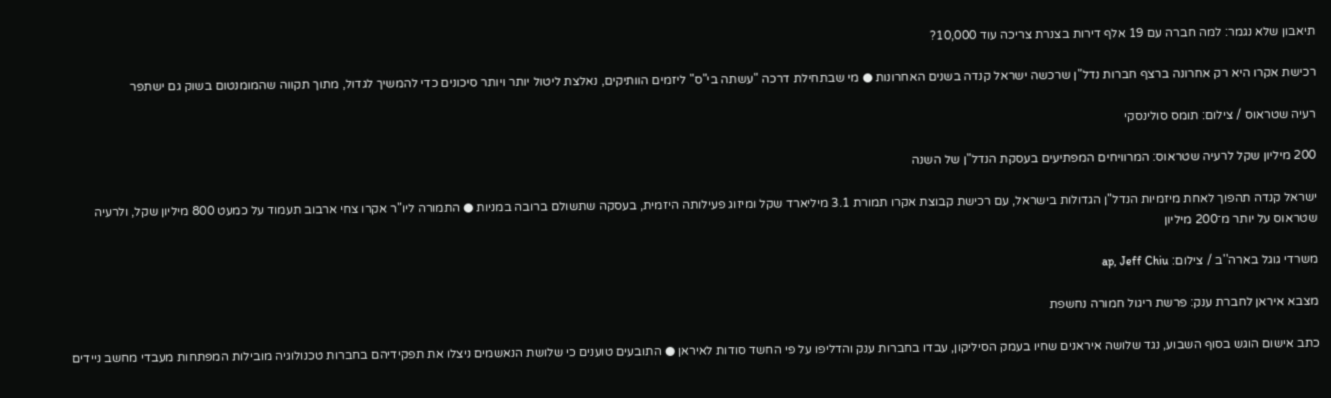תיאבון שלא נגמר: למה חברה עם 19 אלף דירות בצנרת צריכה עוד 10,000?

רכישת אקרו היא רק אחרונה ברצף חברות נדל"ן שרכשה ישראל קנדה בשנים האחרונות ● מי שבתחילת דרכה "עשתה בי"ס" ליזמים הוותיקים, נאלצת ליטול יותר ויותר סיכונים כדי להמשיך לגדול, מתוך תקווה שהמומנטום בשוק גם ישתפר

רעיה שטראוס / צילום: תומס סולינסקי

200 מיליון שקל לרעיה שטראוס: המרוויחים המפתיעים בעסקת הנדל"ן של השנה

ישראל קנדה תהפוך לאחת מיזמיות הנדל"ן הגדולות בישראל, עם רכישת קבוצת אקרו תמורת 3.1 מיליארד שקל ומיזוג פעילותה היזמית, בעסקה שתשולם ברובה במניות ● התמורה ליו"ר אקרו צחי ארבוב תעמוד על כמעט 800 מיליון שקל, ולרעיה שטראוס על יותר מ־200 מיליון

משרדי גוגל בארה''ב / צילום: ap, Jeff Chiu

מצבא איראן לחברת ענק: פרשת ריגול חמורה נחשפת

כתב אישום הוגש בסוף השבוע, נגד שלושה איראנים שחיו בעמק הסיליקון, עבדו בחברות ענק והדליפו על פי החשד סודות לאיראן ● התובעים טוענים כי שלושת הנאשמים ניצלו את תפקידיהם בחברות טכנולוגיה מובילות המפתחות מעבדי מחשב ניידים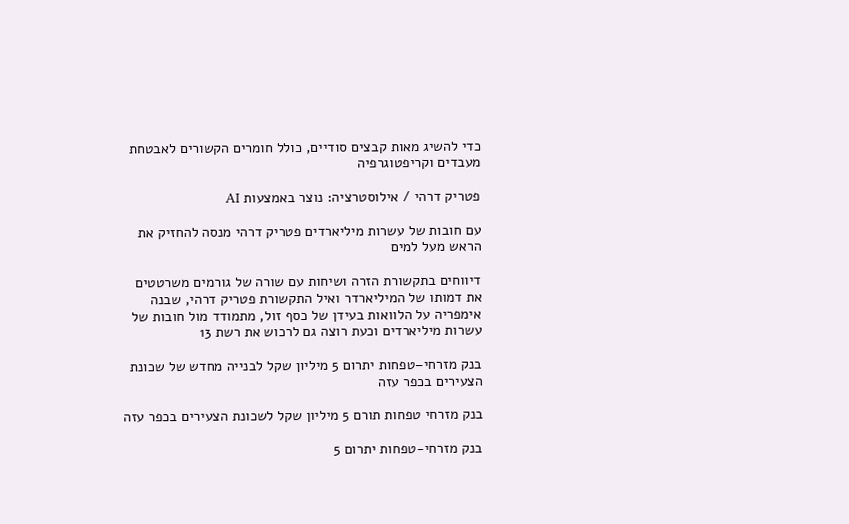כדי להשיג מאות קבצים סודיים, כולל חומרים הקשורים לאבטחת מעבדים וקריפטוגרפיה

פטריק דרהי / אילוסטרציה: נוצר באמצעות AI

עם חובות של עשרות מיליארדים פטריק דרהי מנסה להחזיק את הראש מעל למים

דיווחים בתקשורת הזרה ושיחות עם שורה של גורמים משרטטים את דמותו של המיליארדר ואיל התקשורת פטריק דרהי, שבנה אימפריה על הלוואות בעידן של כסף זול, מתמודד מול חובות של עשרות מיליארדים וכעת רוצה גם לרכוש את רשת 13

בנק מזרחי–טפחות יתרום 5 מיליון שקל לבנייה מחדש של שכונת הצעירים בכפר עזה

בנק מזרחי טפחות תורם 5 מיליון שקל לשכונת הצעירים בכפר עזה

בנק מזרחי-טפחות יתרום 5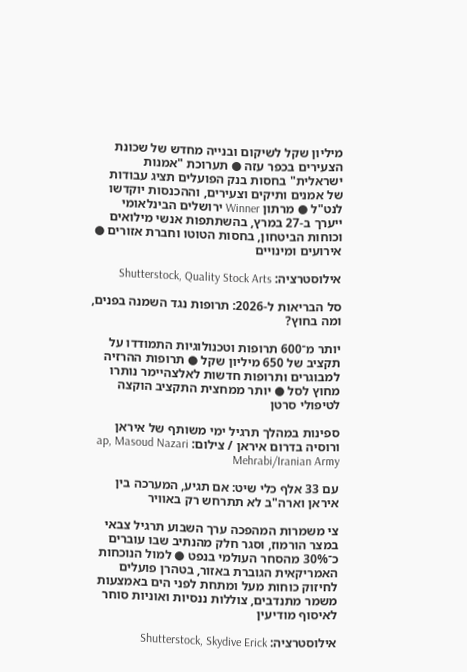מיליון שקל לשיקום ובנייה מחדש של שכונת הצעירים בכפר עזה ● תערוכת "אמנות ישראלית" בחסות בנק הפועלים תציג עבודות של אמנים ותיקים וצעירים, וההכנסות יוקדשו לנט"ל ● מרתון Winner ירושלים הבינלאומי ייערך ב-27 במרץ, בהשתתפות אנשי מילואים וכוחות הביטחון, בחסות הטוטו וחברת אזורים ● אירועים ומינויים

אילוסטרציה: Shutterstock, Quality Stock Arts

סל הבריאות ל-2026: תרופות נגד השמנה בפנים, ומה בחוץ?

יותר מ־600 תרופות וטכנולוגיות התמודדו על תקציב של 650 מיליון שקל ● תרופות ההרזיה למבוגרים ותרופות חדשות לאלצהיימר נותרו מחוץ לסל ● יותר ממחצית התקציב הוקצה לטיפולי סרטן

ספינות במהלך תרגיל ימי משותף של איראן ורוסיה בדרום איראן / צילום: ap, Masoud Nazari Mehrabi/Iranian Army

עם 33 אלף כלי שיט: אם תגיע, המערכה בין איראן וארה"ב לא תתרחש רק באוויר

צי משמרות המהפכה ערך השבוע תרגיל צבאי במצר הורמוז, וסגר חלק מהנתיב שבו עוברים כ־30% מהסחר העולמי בנפט ● למול הנוכחות האמריקאית הגוברת באזור, בטהרן פועלים לחיזוק כוחות מעל ומתחת לפני הים באמצעות משמר מתנדבים, צוללות ננסיות ואוניות סוחר לאיסוף מודיעין

אילוסטרציה: Shutterstock, Skydive Erick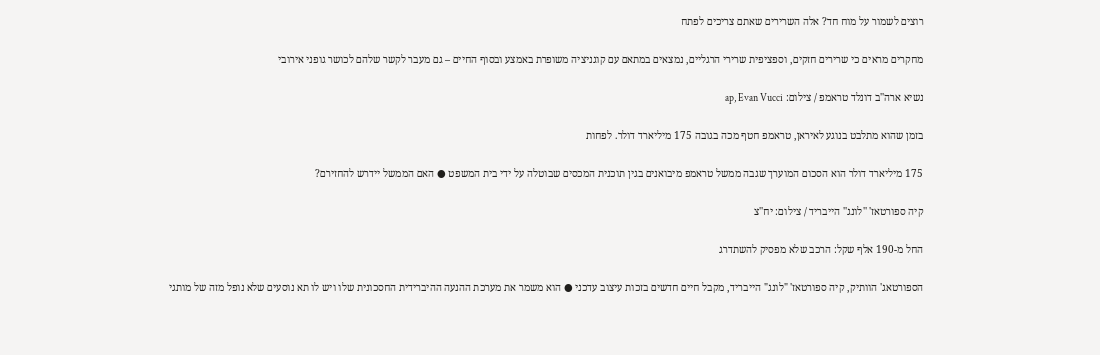רוצים לשמור על מוח חד? אלה השרירים שאתם צריכים לפתח

מחקרים מראים כי שרירים חזקים, וספציפית שרירי הרגליים, נמצאים במתאם עם קוגניציה משופרת באמצע ובסוף החיים – גם מעבר לקשר שלהם לכושר גופני אירובי

נשיא ארה''ב דונלד טראמפ / צילום: ap, Evan Vucci

בזמן שהוא מתלבט בנוגע לאיראן, טראמפ חטף מכה בגובה 175 מיליארד דולר. לפחות

175 מיליארד דולר הוא הסכום המוערך שגבה ממשל טראמפ מיבואנים בגין תוכנית המכסים שבוטלה על ידי בית המשפט ● האם הממשל יידרש להחזירם?

קיה ספורטאז' ''לונג'' הייבריד / צילום: יח''צ

החל מ-190 אלף שקל: הרכב שלא מפסיק להשתדרג

הספורטאג' הוותיק, קיה ספורטאז' "לונג" הייבריד, מקבל חיים חדשים בזכות עיצוב עדכני ● הוא משמר את מערכת ההנעה ההיברידית החסכונית שלו ויש לו תא נוסעים שלא נופל מזה של מותגי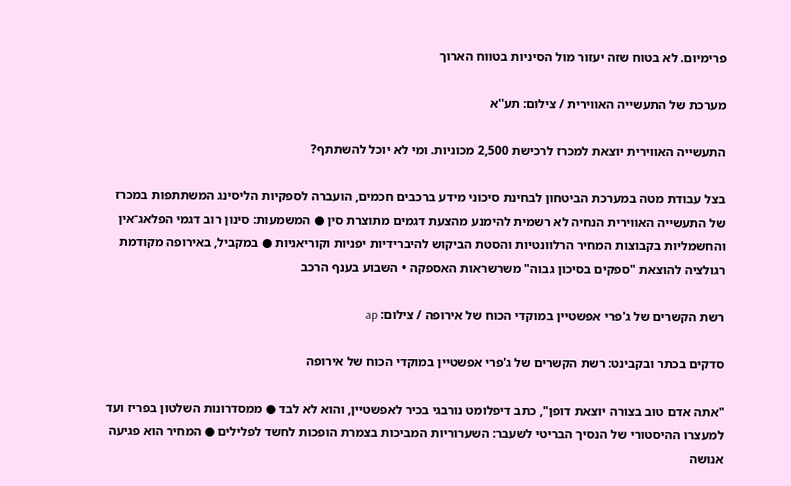פרימיום. לא בטוח שזה יעזור מול הסיניות בטווח הארוך

מערכת של התעשייה האווירית / צילום: תע''א

התעשייה האווירית יוצאת למכרז לרכישת 2,500 מכוניות. ומי לא יוכל להשתתף?

בצל עבודת מטה במערכת הביטחון לבחינת סיכוני מידע ברכבים חכמים, הועברה לספקיות הליסינג המשתתפות במכרז של התעשייה האווירית הנחיה לא רשמית להימנע מהצעת דגמים מתוצרת סין ● המשמעות: סינון רוב דגמי הפלאג־אין והחשמליות בקבוצות המחיר הרלוונטיות והסטת הביקוש להיברידיות יפניות וקוריאניות ● במקביל, באירופה מקודמת רגולציה להוצאת "ספקים בסיכון גבוה" משרשראות האספקה • השבוע בענף הרכב

רשת הקשרים של ג'פרי אפשטיין במוקדי הכוח של אירופה / צילום: ap

סדקים בכתר ובקבינט: רשת הקשרים של ג'פרי אפשטיין במוקדי הכוח של אירופה

"אתה אדם טוב בצורה יוצאת דופן", כתב דיפלומט נורבגי בכיר לאפשטיין, והוא לא לבד ● ממסדרונות השלטון בפריז ועד למעצרו ההיסטורי של הנסיך הבריטי לשעבר: השערוריות המביכות בצמרת הופכות לחשד לפלילים ● המחיר הוא פגיעה אנושה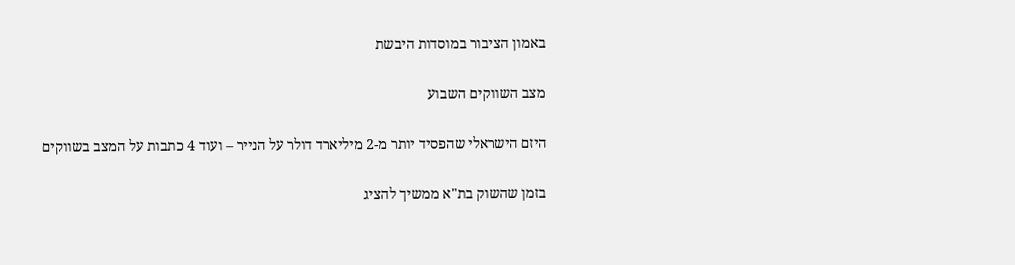באמון הציבור במוסדות היבשת

מצב השווקים השבוע

היזם הישראלי שהפסיד יותר מ-2 מיליארד דולר על הנייר – ועוד 4 כתבות על המצב בשווקים

בזמן שהשוק בת"א ממשיך להציג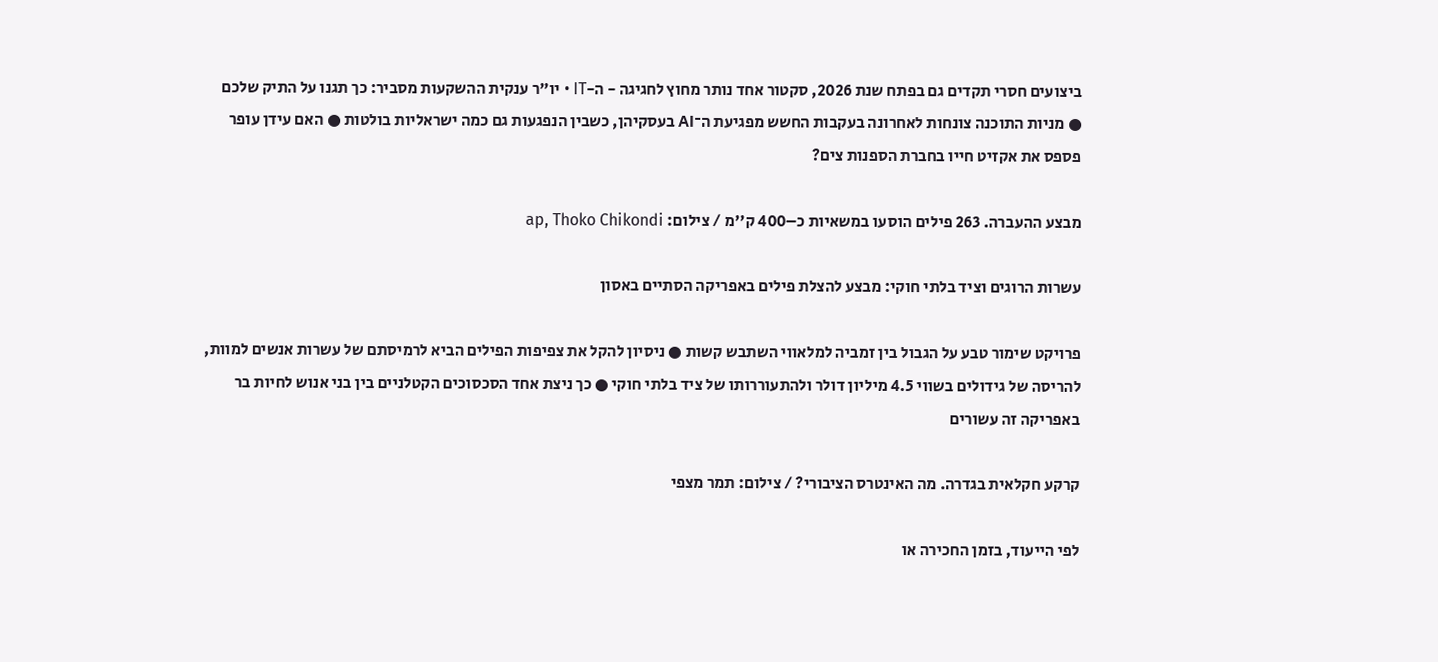ביצועים חסרי תקדים גם בפתח שנת 2026, סקטור אחד נותר מחוץ לחגיגה - ה-IT • יו"ר ענקית ההשקעות מסביר: כך תגנו על התיק שלכם ● מניות התוכנה צונחות לאחרונה בעקבות החשש מפגיעת ה־AI בעסקיהן, כשבין הנפגעות גם כמה ישראליות בולטות ● האם עידן עופר פספס את אקזיט חייו בחברת הספנות צים?

מבצע ההעברה. 263 פילים הוסעו במשאיות כ–400 ק''מ / צילום: ap, Thoko Chikondi

עשרות הרוגים וציד בלתי חוקי: מבצע להצלת פילים באפריקה הסתיים באסון

פרויקט שימור טבע על הגבול בין זמביה למלאווי השתבש קשות ● ניסיון להקל את צפיפות הפילים הביא לרמיסתם של עשרות אנשים למוות, להריסה של גידולים בשווי 4.5 מיליון דולר ולהתעוררותו של ציד בלתי חוקי ● כך ניצת אחד הסכסוכים הקטלניים בין בני אנוש לחיות בר באפריקה זה עשורים

קרקע חקלאית בגדרה. מה האינטרס הציבורי? / צילום: תמר מצפי

לפי הייעוד, בזמן החכירה או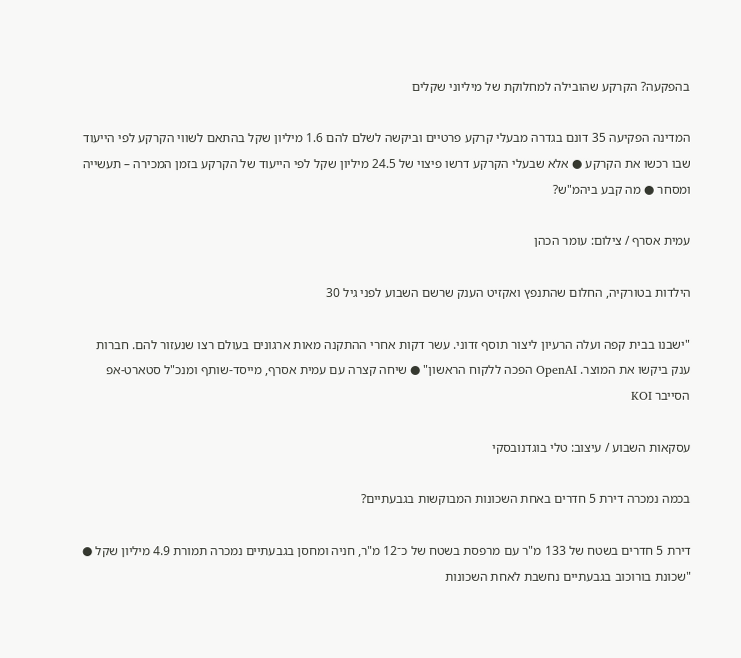בהפקעה? הקרקע שהובילה למחלוקת של מיליוני שקלים

המדינה הפקיעה 35 דונם בגדרה מבעלי קרקע פרטיים וביקשה לשלם להם 1.6 מיליון שקל בהתאם לשווי הקרקע לפי הייעוד שבו רכשו את הקרקע ● אלא שבעלי הקרקע דרשו פיצוי של 24.5 מיליון שקל לפי הייעוד של הקרקע בזמן המכירה – תעשייה ומסחר ● מה קבע ביהמ"ש?

עמית אסרף / צילום: עומר הכהן

הילדות בטורקיה, החלום שהתנפץ ואקזיט הענק שרשם השבוע לפני גיל 30

"ישבנו בבית קפה ועלה הרעיון ליצור תוסף זדוני. עשר דקות אחרי ההתקנה מאות ארגונים בעולם רצו שנעזור להם. חברות ענק ביקשו את המוצר. OpenAI הפכה ללקוח הראשון" ● שיחה קצרה עם עמית אסרף, מייסד-שותף ומנכ"ל סטארט-אפ הסייבר KOI

עסקאות השבוע / עיצוב: טלי בוגדנובסקי

בכמה נמכרה דירת 5 חדרים באחת השכונות המבוקשות בגבעתיים?

דירת 5 חדרים בשטח של 133 מ"ר עם מרפסת בשטח של כ־12 מ"ר, חניה ומחסן בגבעתיים נמכרה תמורת 4.9 מיליון שקל ● "שכונת בורוכוב בגבעתיים נחשבת לאחת השכונות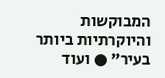המבוקשות והיוקרתיות ביותר בעיר" ● ועוד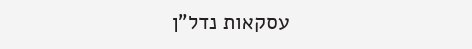עסקאות נדל"ן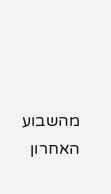מהשבוע האחרון